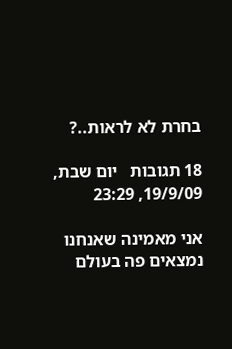בחרת לא לראות..?

18 תגובות   יום שבת, 19/9/09, 23:29

אני מאמינה שאנחנו נמצאים פה בעולם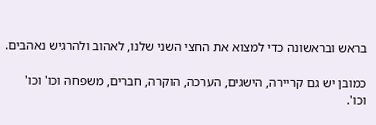בראש ובראשונה כדי למצוא את החצי השני שלנו, לאהוב ולהרגיש נאהבים.

כמובן יש גם קריירה, הישגים, הערכה, הוקרה, חברים, משפחה וכו' וכו' וכו'.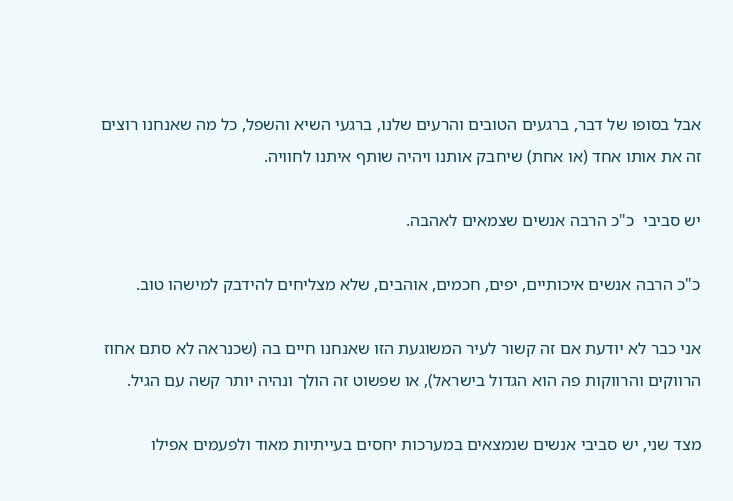אבל בסופו של דבר, ברגעים הטובים והרעים שלנו, ברגעי השיא והשפל, כל מה שאנחנו רוצים זה את אותו אחד (או אחת) שיחבק אותנו ויהיה שותף איתנו לחוויה.

יש סביבי  כ"כ הרבה אנשים שצמאים לאהבה.

כ"כ הרבה אנשים איכותיים, יפים, חכמים, אוהבים, שלא מצליחים להידבק למישהו טוב.

אני כבר לא יודעת אם זה קשור לעיר המשוגעת הזו שאנחנו חיים בה (שכנראה לא סתם אחוז הרווקים והרווקות פה הוא הגדול בישראל), או שפשוט זה הולך ונהיה יותר קשה עם הגיל.

מצד שני, יש סביבי אנשים שנמצאים במערכות יחסים בעייתיות מאוד ולפעמים אפילו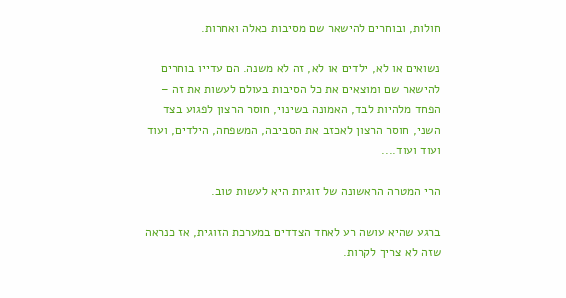חולות, ובוחרים להישאר שם מסיבות כאלה ואחרות.

נשואים או לא, ילדים או לא, זה לא משנה. הם עדייו בוחרים להישאר שם ומוצאים את כל הסיבות בעולם לעשות את זה – הפחד מלהיות לבד, האמונה בשינוי, חוסר הרצון לפגוע בצד השני, חוסר הרצון לאכזב את הסביבה, המשפחה, הילדים, ועוד ועוד ועוד....

הרי המטרה הראשונה של זוגיות היא לעשות טוב.

ברגע שהיא עושה רע לאחד הצדדים במערכת הזוגית, אז כנראה שזה לא צריך לקרות.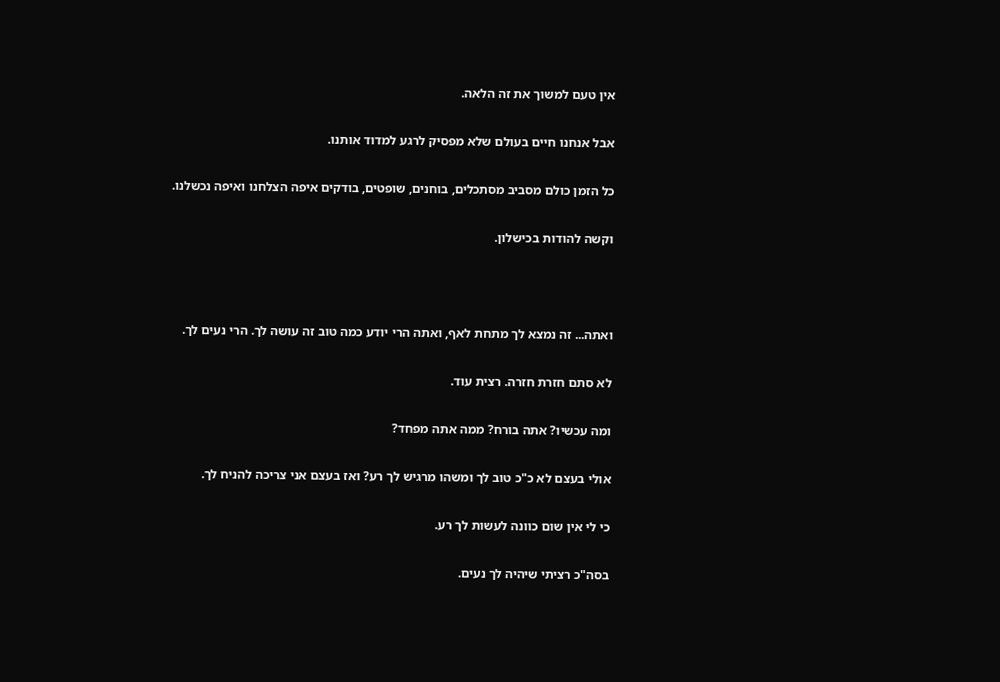אין טעם למשוך את זה הלאה.

אבל אנחנו חיים בעולם שלא מפסיק לרגע למדוד אותנו.

כל הזמן כולם מסביב מסתכלים, בוחנים, שופטים, בודקים איפה הצלחנו ואיפה נכשלנו.

וקשה להודות בכישלון.



ואתה... זה נמצא לך מתחת לאף, ואתה הרי יודע כמה טוב זה עושה לך. הרי נעים לך.

לא סתם חזרת חזרה. רצית עוד.

ומה עכשיו? אתה בורח? ממה אתה מפחד?

אולי בעצם לא כ"כ טוב לך ומשהו מרגיש לך רע? ואז בעצם אני צריכה להניח לך.

כי לי אין שום כוונה לעשות לך רע.

בסה"כ רציתי שיהיה לך נעים.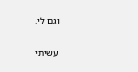וגם לי.

עשיתי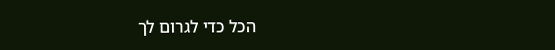הכל כדי לגרום לך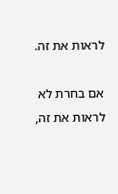לראות את זה.

אם בחרת לא לראות את זה,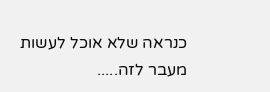כנראה שלא אוכל לעשות מעבר לזה.....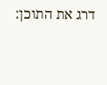דרג את התוכן: